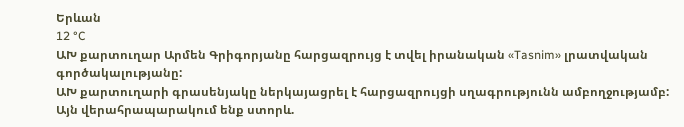Երևան
12 °C
ԱԽ քարտուղար Արմեն Գրիգորյանը հարցազրույց է տվել իրանական «Tasnim» լրատվական գործակալությանը:
ԱԽ քարտուղարի գրասենյակը ներկայացրել է հարցազրույցի սղագրությունն ամբողջությամբ: Այն վերահրապարակում ենք ստորև.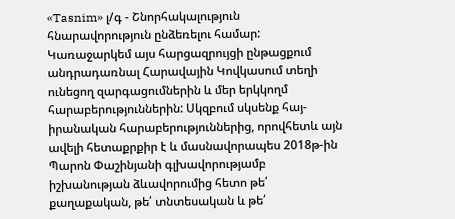«Tasnim» լ/գ - Շնորհակալություն հնարավորություն ընձեռելու համար: Կառաջարկեմ այս հարցազրույցի ընթացքում անդրադառնալ Հարավային Կովկասում տեղի ունեցող զարգացումներին և մեր երկկողմ հարաբերություններին: Սկզբում սկսենք հայ-իրանական հարաբերություններից, որովհետև այն ավելի հետաքրքիր է և մասնավորապես 2018թ-ին Պարոն Փաշինյանի գլխավորությամբ իշխանության ձևավորումից հետո թե՛ քաղաքական, թե՛ տնտեսական և թե՛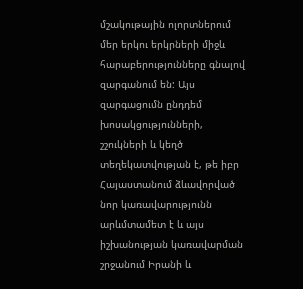մշակութային ոլորտներում մեր երկու երկրների միջև հարաբերությունները գնալով զարգանում են: Այս զարգացումն ընդդեմ խոսակցությունների, շշուկների և կեղծ տեղեկատվության է, թե իբր Հայաստանում ձևավորված նոր կառավարությունն արևմտամետ է և այս իշխանության կառավարման շրջանում Իրանի և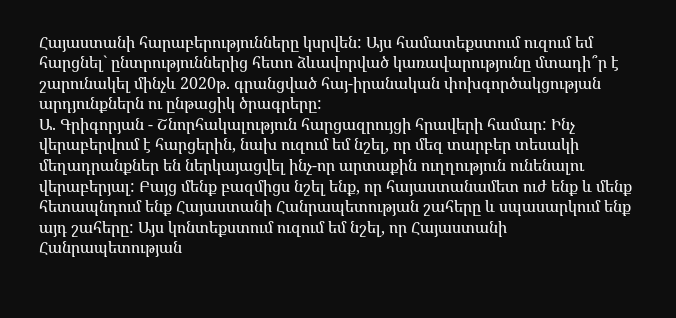Հայաստանի հարաբերությունները կսրվեն: Այս համատեքստում ուզում եմ հարցնել` ընտրություններից հետո ձևավորված կառավարությունը մտադի՞ր է շարունակել մինչև 2020թ. գրանցված հայ-իրանական փոխգործակցության արդյունքներն ու ընթացիկ ծրագրերը:
Ա. Գրիգորյան - Շնորհակալություն հարցազրույցի հրավերի համար: Ինչ վերաբերվում է հարցերին, նախ ուզում եմ նշել, որ մեզ տարբեր տեսակի մեղադրանքներ են ներկայացվել ինչ-որ արտաքին ուղղություն ունենալու վերաբերյալ: Բայց մենք բազմիցս նշել ենք, որ հայաստանամետ ուժ ենք և մենք հետապնդում ենք Հայաստանի Հանրապետության շահերը և սպասարկում ենք այդ շահերը: Այս կոնտեքստում ուզում եմ նշել, որ Հայաստանի Հանրապետության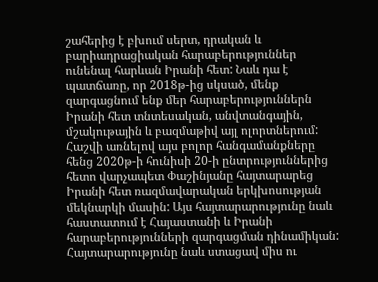շահերից է բխում սերտ, դրական և բարիադրացիական հարաբերություններ ունենալ հարևան Իրանի հետ: Նաև դա է պատճառը, որ 2018թ-ից սկսած, մենք զարգացնում ենք մեր հարաբերություններն Իրանի հետ տնտեսական, անվտանգային, մշակութային և բազմաթիվ այլ ոլորտներում: Հաշվի առնելով այս բոլոր հանգամանքները հենց 2020թ-ի հունիսի 20-ի ընտրություններից հետո վարչապետ Փաշինյանը հայտարարեց Իրանի հետ ռազմավարական երկխոսության մեկնարկի մասին: Այս հայտարարությունը նաև հաստատում է Հայաստանի և Իրանի հարաբերությունների զարգացման դինամիկան: Հայտարարությունը նաև ստացավ միս ու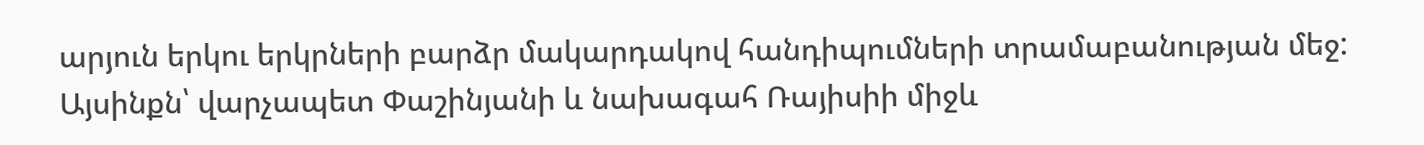արյուն երկու երկրների բարձր մակարդակով հանդիպումների տրամաբանության մեջ: Այսինքն՝ վարչապետ Փաշինյանի և նախագահ Ռայիսիի միջև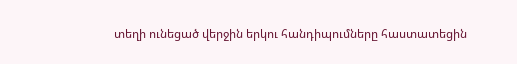տեղի ունեցած վերջին երկու հանդիպումները հաստատեցին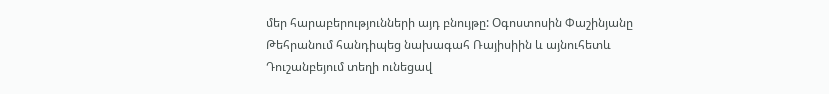մեր հարաբերությունների այդ բնույթը: Օգոստոսին Փաշինյանը Թեհրանում հանդիպեց նախագահ Ռայիսիին և այնուհետև Դուշանբեյում տեղի ունեցավ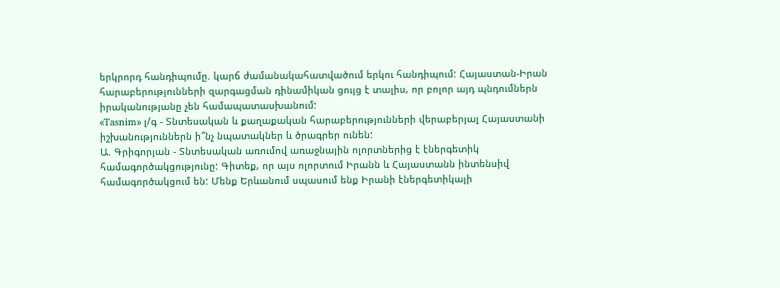երկրորդ հանդիպումը. կարճ ժամանակահատվածում երկու հանդիպում: Հայաստան-Իրան հարաբերությունների զարգացման դինամիկան ցույց է տալիս, որ բոլոր այդ պնդումներն իրականությանը չեն համապատասխանում:
«Tasnim» լ/գ - Տնտեսական և քաղաքական հարաբերությունների վերաբերյալ Հայաստանի իշխանություններն ի՞նչ նպատակներ և ծրագրեր ունեն:
Ա. Գրիգորյան - Տնտեսական առումով առաջնային ոլորտներից է էներգետիկ համագործակցությունը: Գիտեք, որ այս ոլորտում Իրանն և Հայաստանն ինտենսիվ համագործակցում են: Մենք Երևանում սպասում ենք Իրանի էներգետիկայի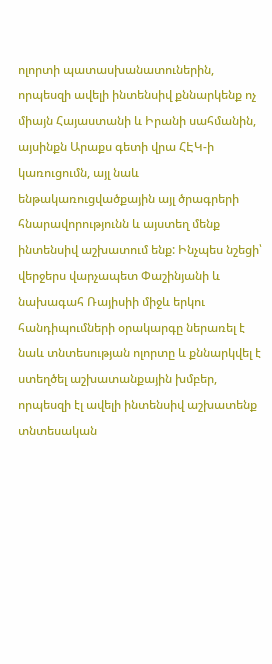ոլորտի պատասխանատուներին, որպեսզի ավելի ինտենսիվ քննարկենք ոչ միայն Հայաստանի և Իրանի սահմանին, այսինքն Արաքս գետի վրա ՀԷԿ-ի կառուցումն, այլ նաև ենթակառուցվածքային այլ ծրագրերի հնարավորությունն և այստեղ մենք ինտենսիվ աշխատում ենք: Ինչպես նշեցի՝ վերջերս վարչապետ Փաշինյանի և նախագահ Ռայիսիի միջև երկու հանդիպումների օրակարգը ներառել է նաև տնտեսության ոլորտը և քննարկվել է ստեղծել աշխատանքային խմբեր, որպեսզի էլ ավելի ինտենսիվ աշխատենք տնտեսական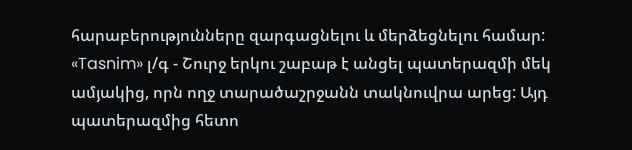հարաբերությունները զարգացնելու և մերձեցնելու համար:
«Tasnim» լ/գ - Շուրջ երկու շաբաթ է անցել պատերազմի մեկ ամյակից, որն ողջ տարածաշրջանն տակնուվրա արեց: Այդ պատերազմից հետո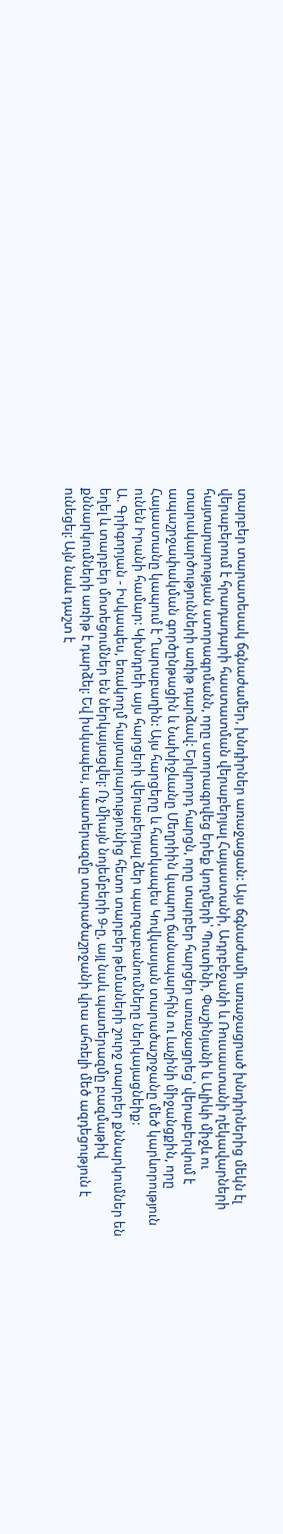տարբեր տարատեսակ ճգնաժամեր, խնդիրներ առաջացան: Այս ճգնաժամի առաջացրած խնդիրներից մեկն էլ վերաբերում է հրադադարի հաստատման վերաբերյալ Հայաստանի, Ադրբեջանի և Ռուսաստանի ղեկավարների հայտարարության ստորագրմանն, որը ստորագրվեց երեք կողմերի՝ Պուտինի, Փաշինյանի և Ալիևի միջև ու տարակարծությունների առիթ դարձավ: Երկրորդ հարցն, որը տարբեր հարցեր առաջացրեց՝ վերաբերվում է ապաշրջափակման գործընթացին և Նախիջևանը Մեղրիին կապող ճանապարհին ու Լաչինի միջանցքին, որը Հայաստանը կապում է Ղարաբաղին: Այս հարցերը և հատկապես Կովկասյան տարածաշրջանը մեծ կարևորություն ունեն Իրանի համար: Կխնդրեի այս հարցերի վերաբերյալ ձեր պարզաբանումները ներկայացնեիք:
Ա. Գրիգորյան - Իսկապես, եռակողմ հայտարարությունից հետո տարբեր թեմաների շուրջ տարբեր քննարկումներ են եղել և տարբեր մոտեցումներ են ներկայացվել: Ոչ միայն նոյեմբերի 9-ը, այլ նաև պատերազմը բազմաթիվ քննարկումների առիթ է դարձել: Եվ իսկապես, պատերազմը տարածաշրջանի վրա ահռելի մեծ ազդեցություն է ունեցել: Այն նաև դաշտ է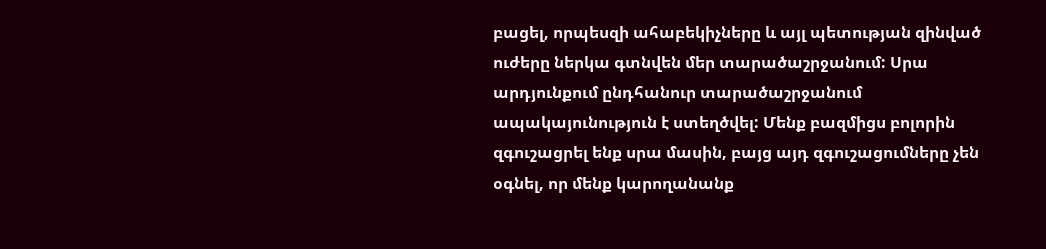բացել, որպեսզի ահաբեկիչները և այլ պետության զինված ուժերը ներկա գտնվեն մեր տարածաշրջանում: Սրա արդյունքում ընդհանուր տարածաշրջանում ապակայունություն է ստեղծվել: Մենք բազմիցս բոլորին զգուշացրել ենք սրա մասին, բայց այդ զգուշացումները չեն օգնել, որ մենք կարողանանք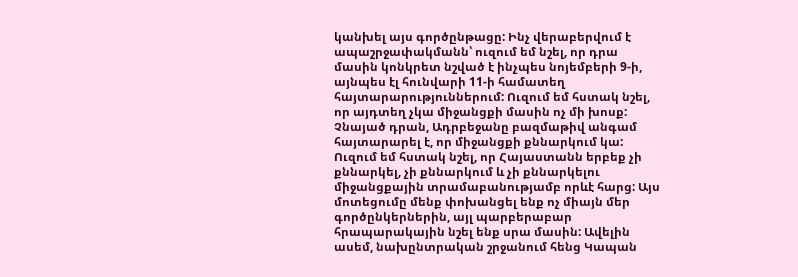կանխել այս գործընթացը: Ինչ վերաբերվում է ապաշրջափակմանն՝ ուզում եմ նշել, որ դրա մասին կոնկրետ նշված է ինչպես նոյեմբերի 9-ի, այնպես էլ հունվարի 11-ի համատեղ հայտարարություններում: Ուզում եմ հստակ նշել, որ այդտեղ չկա միջանցքի մասին ոչ մի խոսք: Չնայած դրան, Ադրբեջանը բազմաթիվ անգամ հայտարարել է, որ միջանցքի քննարկում կա: Ուզում եմ հստակ նշել, որ Հայաստանն երբեք չի քննարկել, չի քննարկում և չի քննարկելու միջանցքային տրամաբանությամբ որևէ հարց: Այս մոտեցումը մենք փոխանցել ենք ոչ միայն մեր գործընկերներին, այլ պարբերաբար հրապարակային նշել ենք սրա մասին: Ավելին ասեմ, նախընտրական շրջանում հենց Կապան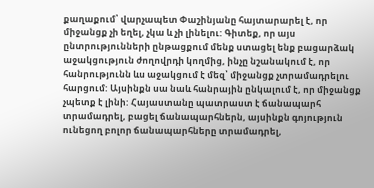քաղաքում՝ վարչապետ Փաշինյանը հայտարարել է, որ միջանցք չի եղել, չկա և չի լինելու: Գիտեք, որ այս ընտրությունների ընթացքում մենք ստացել ենք բացարձակ աջակցություն ժողովրդի կողմից, ինչը նշանակում է, որ հանրությունն ևս աջակցում է մեզ՝ միջանցք չտրամադրելու հարցում: Այսինքն սա նաև հանրային ընկալում է, որ միջանցք չպետք է լինի: Հայաստանը պատրաստ է ճանապարհ տրամադրել, բացել ճանապարհներն, այսինքն գոյություն ունեցող բոլոր ճանապարհները տրամադրել,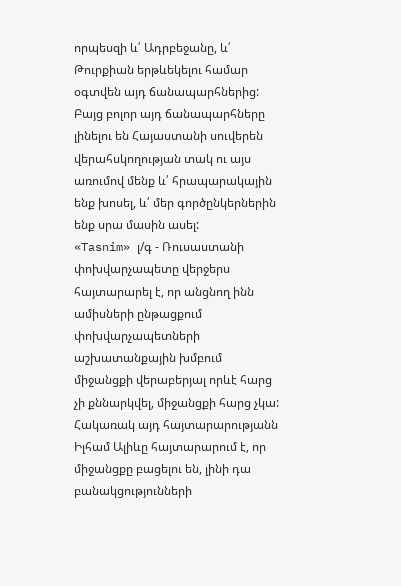որպեսզի և՛ Ադրբեջանը, և՛ Թուրքիան երթևեկելու համար օգտվեն այդ ճանապարհներից: Բայց բոլոր այդ ճանապարհները լինելու են Հայաստանի սուվերեն վերահսկողության տակ ու այս առումով մենք և՛ հրապարակային ենք խոսել, և՛ մեր գործընկերներին ենք սրա մասին ասել:
«Tasnim» լ/գ - Ռուսաստանի փոխվարչապետը վերջերս հայտարարել է, որ անցնող ինն ամիսների ընթացքում փոխվարչապետների աշխատանքային խմբում միջանցքի վերաբերյալ որևէ հարց չի քննարկվել, միջանցքի հարց չկա: Հակառակ այդ հայտարարությանն Իլհամ Ալիևը հայտարարում է, որ միջանցքը բացելու են, լինի դա բանակցությունների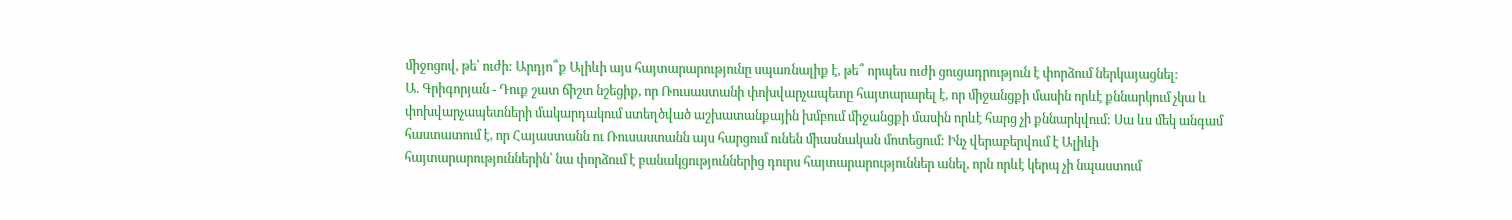միջոցով, թե՝ ուժի: Արդյո՞ք Ալիևի այս հայտարարությունը սպառնալիք է, թե՞ որպես ուժի ցուցադրություն է փորձում ներկայացնել:
Ա. Գրիգորյան - Դուք շատ ճիշտ նշեցիք, որ Ռուսաստանի փոխվարչապետը հայտարարել է, որ միջանցքի մասին որևէ քննարկում չկա և փոխվարչապետների մակարդակում ստեղծված աշխատանքային խմբում միջանցքի մասին որևէ հարց չի քննարկվում: Սա ևս մեկ անգամ հաստատում է, որ Հայաստանն ու Ռուսաստանն այս հարցում ունեն միասնական մոտեցում: Ինչ վերաբերվում է Ալիևի հայտարարություններին՝ նա փորձում է բանակցություններից դուրս հայտարարություններ անել, որն որևէ կերպ չի նպաստում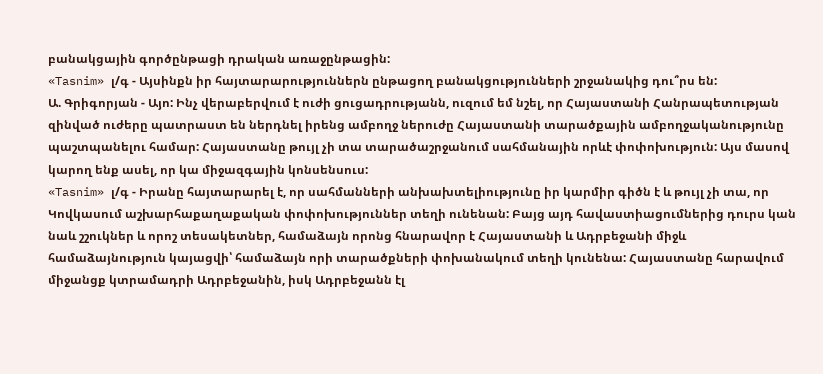բանակցային գործընթացի դրական առաջընթացին:
«Tasnim» լ/գ - Այսինքն իր հայտարարություններն ընթացող բանակցությունների շրջանակից դու՞րս են:
Ա. Գրիգորյան - Այո: Ինչ վերաբերվում է ուժի ցուցադրությանն, ուզում եմ նշել, որ Հայաստանի Հանրապետության զինված ուժերը պատրաստ են ներդնել իրենց ամբողջ ներուժը Հայաստանի տարածքային ամբողջականությունը պաշտպանելու համար: Հայաստանը թույլ չի տա տարածաշրջանում սահմանային որևէ փոփոխություն: Այս մասով կարող ենք ասել, որ կա միջազգային կոնսենսուս:
«Tasnim» լ/գ - Իրանը հայտարարել է, որ սահմանների անխախտելիությունը իր կարմիր գիծն է և թույլ չի տա, որ Կովկասում աշխարհաքաղաքական փոփոխություններ տեղի ունենան: Բայց այդ հավաստիացումներից դուրս կան նաև շշուկներ և որոշ տեսակետներ, համաձայն որոնց հնարավոր է Հայաստանի և Ադրբեջանի միջև համաձայնություն կայացվի՝ համաձայն որի տարածքների փոխանակում տեղի կունենա: Հայաստանը հարավում միջանցք կտրամադրի Ադրբեջանին, իսկ Ադրբեջանն էլ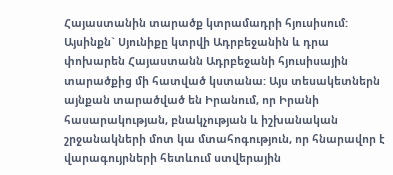Հայաստանին տարածք կտրամադրի հյուսիսում: Այսինքն` Սյունիքը կտրվի Ադրբեջանին և դրա փոխարեն Հայաստանն Ադրբեջանի հյուսիսային տարածքից մի հատված կստանա: Այս տեսակետներն այնքան տարածված են Իրանում, որ Իրանի հասարակության, բնակչության և իշխանական շրջանակների մոտ կա մտահոգություն, որ հնարավոր է վարագույրների հետևում ստվերային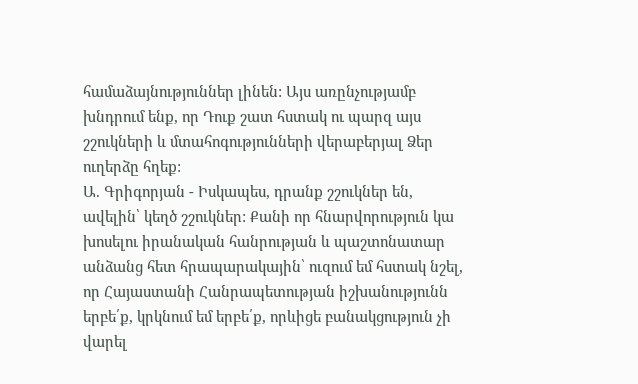համաձայնություններ լինեն: Այս առընչությամբ խնդրում ենք, որ Դուք շատ հստակ ու պարզ այս շշուկների և մտահոգությունների վերաբերյալ Ձեր ուղերձը հղեք:
Ա. Գրիգորյան - Իսկապես, դրանք շշուկներ են, ավելին՝ կեղծ շշուկներ: Քանի որ հնարվորություն կա խոսելու իրանական հանրության և պաշտոնատար անձանց հետ հրապարակային՝ ուզում եմ հստակ նշել, որ Հայաստանի Հանրապետության իշխանությունն երբե՛ք, կրկնում եմ երբե՛ք, որևիցե բանակցություն չի վարել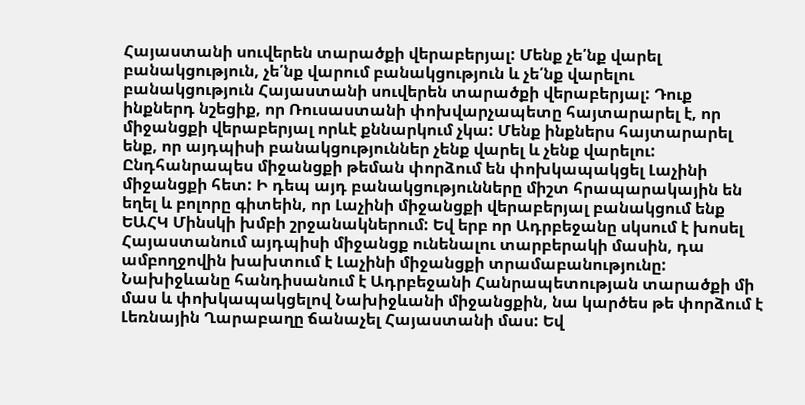Հայաստանի սուվերեն տարածքի վերաբերյալ: Մենք չե՛նք վարել բանակցություն, չե՛նք վարում բանակցություն և չե՛նք վարելու բանակցություն Հայաստանի սուվերեն տարածքի վերաբերյալ: Դուք ինքներդ նշեցիք, որ Ռուսաստանի փոխվարչապետը հայտարարել է, որ միջանցքի վերաբերյալ որևէ քննարկում չկա: Մենք ինքներս հայտարարել ենք, որ այդպիսի բանակցություններ չենք վարել և չենք վարելու: Ընդհանրապես միջանցքի թեման փորձում են փոխկապակցել Լաչինի միջանցքի հետ: Ի դեպ այդ բանակցությունները միշտ հրապարակային են եղել և բոլորը գիտեին, որ Լաչինի միջանցքի վերաբերյալ բանակցում ենք ԵԱՀԿ Մինսկի խմբի շրջանակներում: Եվ երբ որ Ադրբեջանը սկսում է խոսել Հայաստանում այդպիսի միջանցք ունենալու տարբերակի մասին, դա ամբողջովին խախտում է Լաչինի միջանցքի տրամաբանությունը: Նախիջևանը հանդիսանում է Ադրբեջանի Հանրապետության տարածքի մի մաս և փոխկապակցելով Նախիջևանի միջանցքին, նա կարծես թե փորձում է Լեռնային Ղարաբաղը ճանաչել Հայաստանի մաս: Եվ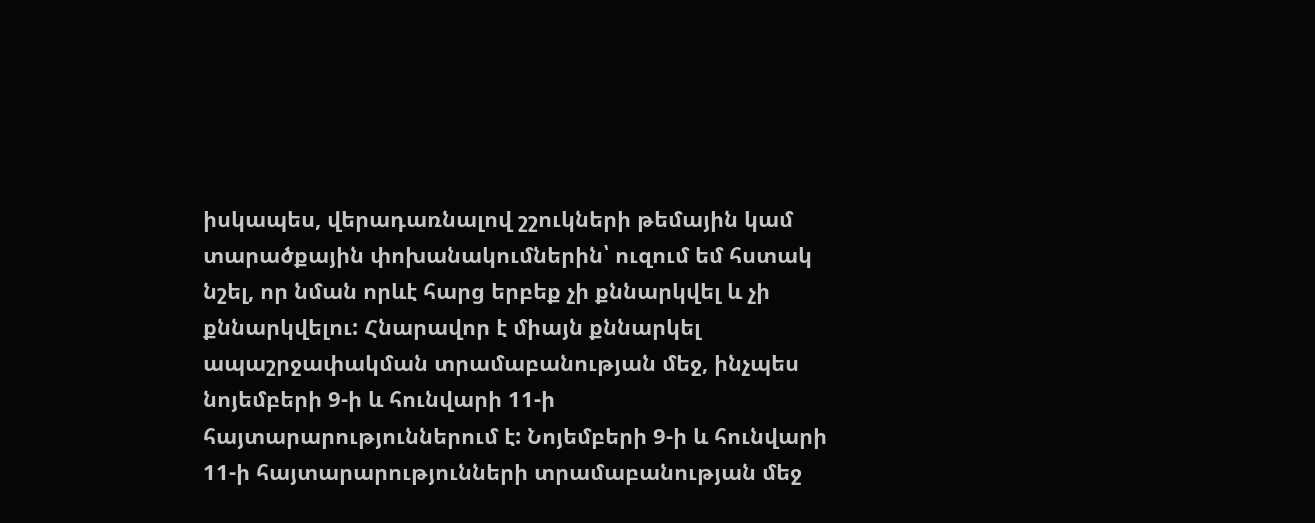իսկապես, վերադառնալով շշուկների թեմային կամ տարածքային փոխանակումներին՝ ուզում եմ հստակ նշել, որ նման որևէ հարց երբեք չի քննարկվել և չի քննարկվելու: Հնարավոր է միայն քննարկել ապաշրջափակման տրամաբանության մեջ, ինչպես նոյեմբերի 9-ի և հունվարի 11-ի հայտարարություններում է: Նոյեմբերի 9-ի և հունվարի 11-ի հայտարարությունների տրամաբանության մեջ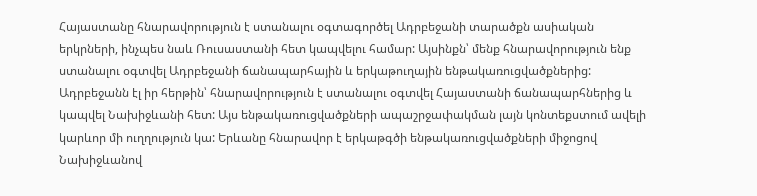Հայաստանը հնարավորություն է ստանալու օգտագործել Ադրբեջանի տարածքն ասիական երկրների, ինչպես նաև Ռուսաստանի հետ կապվելու համար: Այսինքն՝ մենք հնարավորություն ենք ստանալու օգտվել Ադրբեջանի ճանապարհային և երկաթուղային ենթակառուցվածքներից: Ադրբեջանն էլ իր հերթին՝ հնարավորություն է ստանալու օգտվել Հայաստանի ճանապարհներից և կապվել Նախիջևանի հետ: Այս ենթակառուցվածքների ապաշրջափակման լայն կոնտեքստում ավելի կարևոր մի ուղղություն կա: Երևանը հնարավոր է երկաթգծի ենթակառուցվածքների միջոցով Նախիջևանով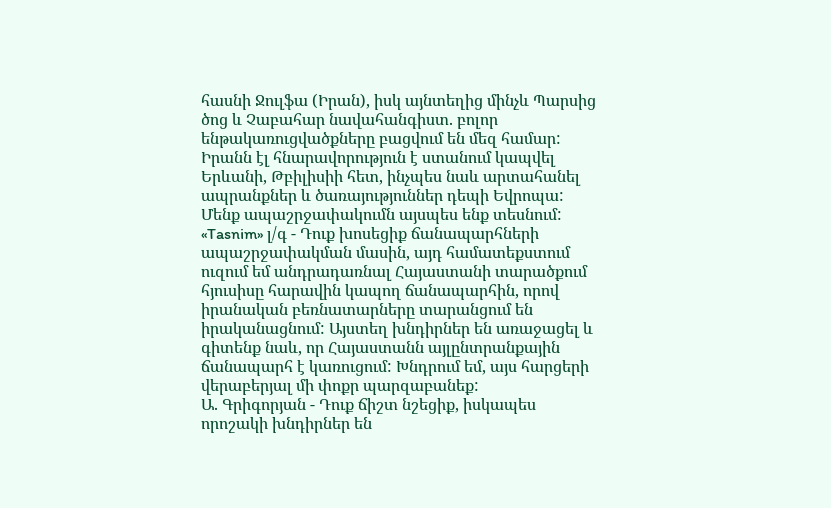հասնի Ջուլֆա (Իրան), իսկ այնտեղից մինչև Պարսից ծոց և Չաբահար նավահանգիստ. բոլոր ենթակառուցվածքները բացվում են մեզ համար: Իրանն էլ հնարավորություն է ստանում կապվել Երևանի, Թբիլիսիի հետ, ինչպես նաև արտահանել ապրանքներ և ծառայություններ դեպի Եվրոպա: Մենք ապաշրջափակումն այսպես ենք տեսնում:
«Tasnim» լ/գ - Դուք խոսեցիք ճանապարհների ապաշրջափակման մասին, այդ համատեքստում ուզում եմ անդրադառնալ Հայաստանի տարածքում հյուսիսը հարավին կապող ճանապարհին, որով իրանական բեռնատարները տարանցում են իրականացնում: Այստեղ խնդիրներ են առաջացել և գիտենք նաև, որ Հայաստանն այլընտրանքային ճանապարհ է կառուցում: Խնդրում եմ, այս հարցերի վերաբերյալ մի փոքր պարզաբանեք:
Ա. Գրիգորյան - Դուք ճիշտ նշեցիք, իսկապես որոշակի խնդիրներ են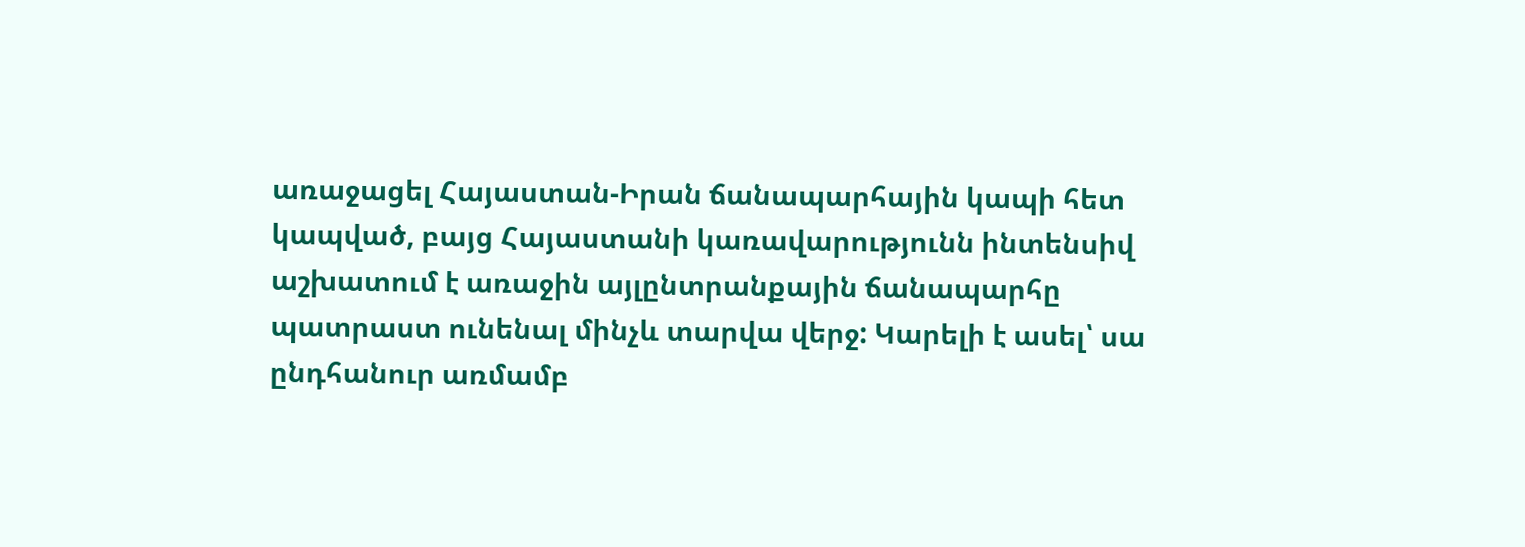առաջացել Հայաստան-Իրան ճանապարհային կապի հետ կապված, բայց Հայաստանի կառավարությունն ինտենսիվ աշխատում է առաջին այլընտրանքային ճանապարհը պատրաստ ունենալ մինչև տարվա վերջ: Կարելի է ասել՝ սա ընդհանուր առմամբ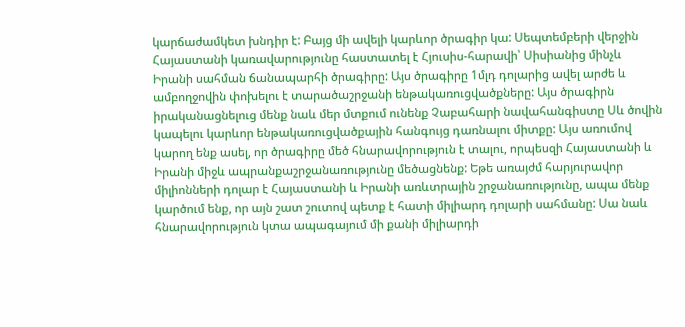կարճաժամկետ խնդիր է: Բայց մի ավելի կարևոր ծրագիր կա: Սեպտեմբերի վերջին Հայաստանի կառավարությունը հաստատել է Հյուսիս-հարավի՝ Սիսիանից մինչև Իրանի սահման ճանապարհի ծրագիրը: Այս ծրագիրը 1մլդ դոլարից ավել արժե և ամբողջովին փոխելու է տարածաշրջանի ենթակառուցվածքները: Այս ծրագիրն իրականացնելուց մենք նաև մեր մտքում ունենք Չաբահարի նավահանգիստը Սև ծովին կապելու կարևոր ենթակառուցվածքային հանգույց դառնալու միտքը: Այս առումով կարող ենք ասել, որ ծրագիրը մեծ հնարավորություն է տալու, որպեսզի Հայաստանի և Իրանի միջև ապրանքաշրջանառությունը մեծացնենք: Եթե առայժմ հարյուրավոր միլիոնների դոլար է Հայաստանի և Իրանի առևտրային շրջանառությունը, ապա մենք կարծում ենք, որ այն շատ շուտով պետք է հատի միլիարդ դոլարի սահմանը: Սա նաև հնարավորություն կտա ապագայում մի քանի միլիարդի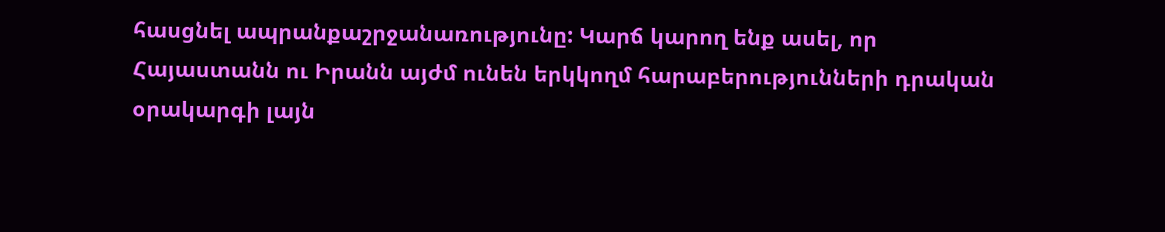հասցնել ապրանքաշրջանառությունը: Կարճ կարող ենք ասել, որ Հայաստանն ու Իրանն այժմ ունեն երկկողմ հարաբերությունների դրական օրակարգի լայն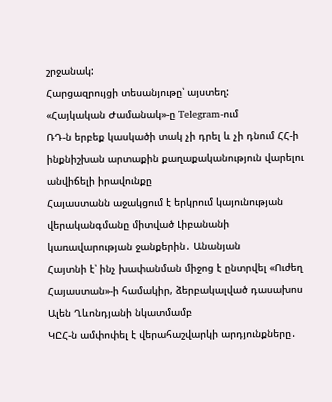շրջանակ:
Հարցազրույցի տեսանյութը՝ այստեղ:
«Հայկական Ժամանակ»-ը Telegram-ում
ՌԴ-ն երբեք կասկածի տակ չի դրել և չի դնում ՀՀ-ի ինքնիշխան արտաքին քաղաքականություն վարելու անվիճելի իրավունքը
Հայաստանն աջակցում է երկրում կայունության վերականգմանը միտված Լիբանանի կառավարության ջանքերին․ Անանյան
Հայտնի է՝ ինչ խափանման միջոց է ընտրվել «Ուժեղ Հայաստան»-ի համակիր, ձերբակալված դասախոս Ալեն Ղևոնդյանի նկատմամբ
ԿԸՀ-ն ամփոփել է վերահաշվարկի արդյունքները․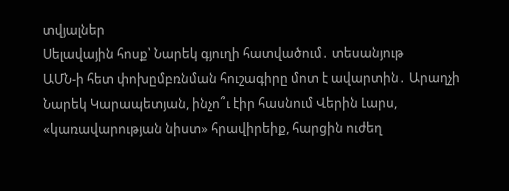տվյալներ
Սելավային հոսք՝ Նարեկ գյուղի հատվածում․ տեսանյութ
ԱՄՆ-ի հետ փոխըմբռնման հուշագիրը մոտ է ավարտին․ Արաղչի
Նարեկ Կարապետյան, ինչո՞ւ էիր հասնում Վերին Լարս, «կառավարության նիստ» հրավիրեիք, հարցին ուժեղ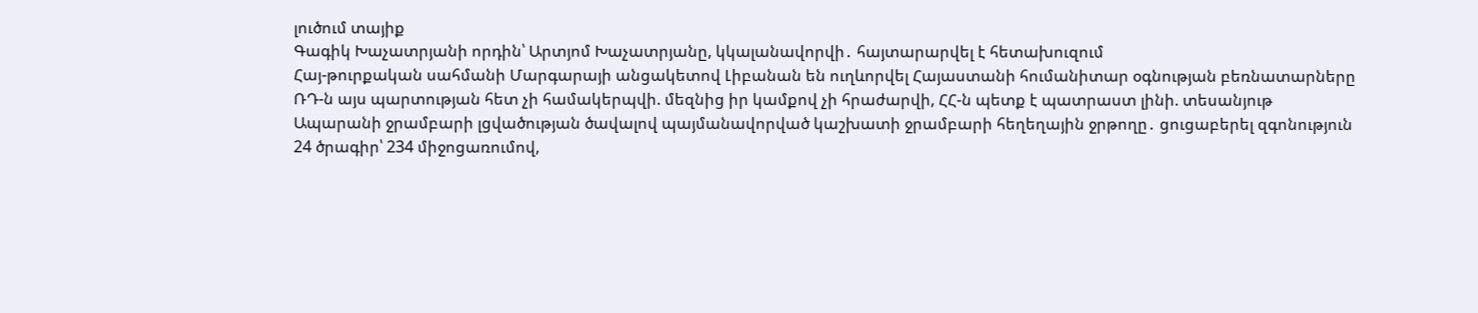լուծում տայիք
Գագիկ Խաչատրյանի որդին՝ Արտյոմ Խաչատրյանը, կկալանավորվի․ հայտարարվել է հետախուզում
Հայ-թուրքական սահմանի Մարգարայի անցակետով Լիբանան են ուղևորվել Հայաստանի հումանիտար օգնության բեռնատարները
ՌԴ-ն այս պարտության հետ չի համակերպվի. մեզնից իր կամքով չի հրաժարվի, ՀՀ-ն պետք է պատրաստ լինի. տեսանյութ
Ապարանի ջրամբարի լցվածության ծավալով պայմանավորված կաշխատի ջրամբարի հեղեղային ջրթողը․ ցուցաբերել զգոնություն
24 ծրագիր՝ 234 միջոցառումով,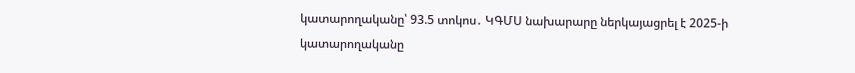կատարողականը՝ 93.5 տոկոս․ ԿԳՄՍ նախարարը ներկայացրել է 2025-ի կատարողականը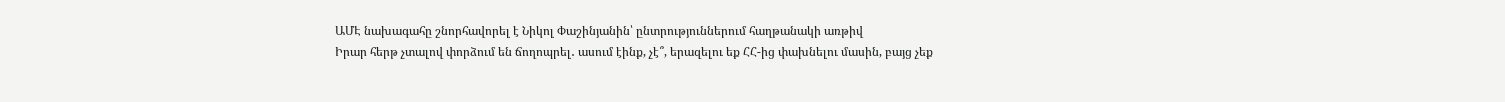ԱՄԷ նախագահը շնորհավորել է Նիկոլ Փաշինյանին՝ ընտրություններում հաղթանակի առթիվ
Իրար հերթ չտալով փորձում են ճողոպրել․ ասում էինք, չէ՞, երազելու եք ՀՀ-ից փախնելու մասին, բայց չեք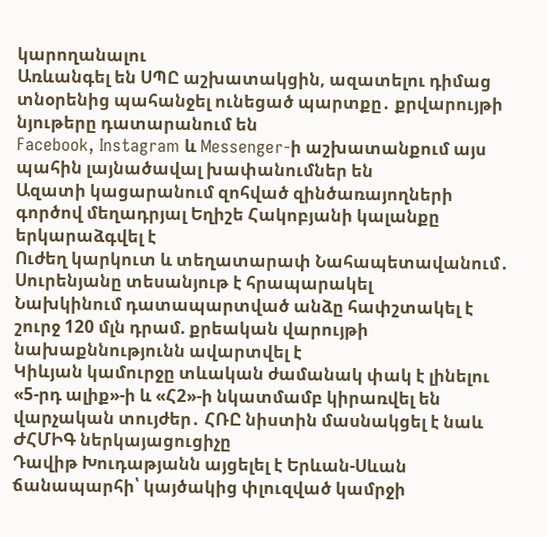կարողանալու
Առևանգել են ՍՊԸ աշխատակցին, ազատելու դիմաց տնօրենից պահանջել ունեցած պարտքը․ քրվարույթի նյութերը դատարանում են
Facebook, Instagram և Messenger-ի աշխատանքում այս պահին լայնածավալ խափանումներ են
Ազատի կացարանում զոհված զինծառայողների գործով մեղադրյալ Եղիշե Հակոբյանի կալանքը երկարաձգվել է
Ուժեղ կարկուտ և տեղատարափ Նահապետավանում․ Սուրենյանը տեսանյութ է հրապարակել
Նախկինում դատապարտված անձը հափշտակել է շուրջ 120 մլն դրամ. քրեական վարույթի նախաքննությունն ավարտվել է
Կիևյան կամուրջը տևական ժամանակ փակ է լինելու
«5-րդ ալիք»-ի և «Հ2»-ի նկատմամբ կիրառվել են վարչական տույժեր․ ՀՌԸ նիստին մասնակցել է նաև ԺՀՄԻԳ ներկայացուցիչը
Դավիթ Խուդաթյանն այցելել է Երևան-Սևան ճանապարհի՝ կայծակից փլուզված կամրջի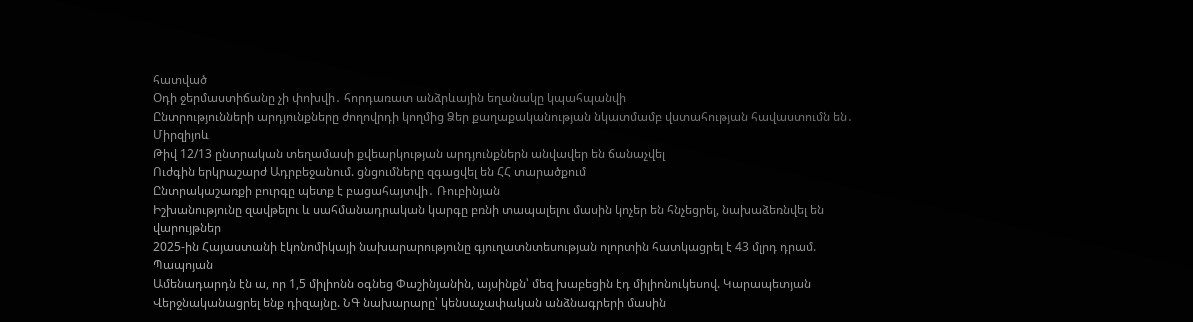հատված
Օդի ջերմաստիճանը չի փոխվի․ հորդառատ անձրևային եղանակը կպահպանվի
Ընտրությունների արդյունքները ժողովրդի կողմից Ձեր քաղաքականության նկատմամբ վստահության հավաստումն են․ Միրզիյոև
Թիվ 12/13 ընտրական տեղամասի քվեարկության արդյունքներն անվավեր են ճանաչվել
Ուժգին երկրաշարժ Ադրբեջանում. ցնցումները զգացվել են ՀՀ տարածքում
Ընտրակաշառքի բուրգը պետք է բացահայտվի․ Ռուբինյան
Իշխանությունը զավթելու և սահմանադրական կարգը բռնի տապալելու մասին կոչեր են հնչեցրել, նախաձեռնվել են վարույթներ
2025-ին Հայաստանի էկոնոմիկայի նախարարությունը գյուղատնտեսության ոլորտին հատկացրել է 43 մլրդ դրամ. Պապոյան
Ամենադարդն էն ա, որ 1,5 միլիոնն օգնեց Փաշինյանին, այսինքն՝ մեզ խաբեցին էդ միլիոնուկեսով. Կարապետյան
Վերջնականացրել ենք դիզայնը. ՆԳ նախարարը՝ կենսաչափական անձնագրերի մասին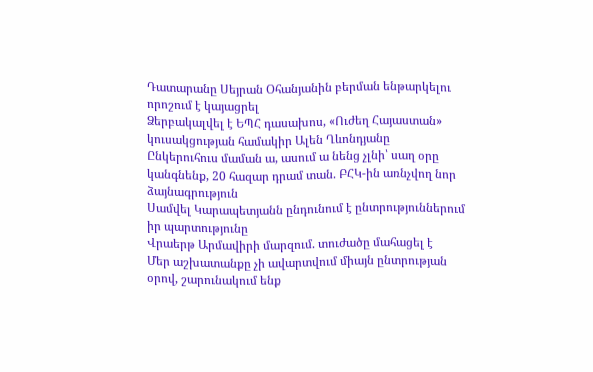Դատարանը Սեյրան Օհանյանին բերման ենթարկելու որոշում է կայացրել
Ձերբակալվել է ԵՊՀ դասախոս, «Ուժեղ Հայաստան» կուսակցության համակիր Ալեն Ղևոնդյանը
Ընկերուհուս մաման ա, ասում ա նենց չլնի՝ սաղ օրը կանգնենք, 20 հազար դրամ տան. ԲՀԿ-ին առնչվող նոր ձայնագրություն
Սամվել Կարապետյանն ընդունում է ընտրություններում իր պարտությունը
Վրաերթ Արմավիրի մարզում. տուժածը մահացել է
Մեր աշխատանքը չի ավարտվում միայն ընտրության օրով, շարունակում ենք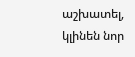աշխատել, կլինեն նոր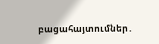բացահայտումներ․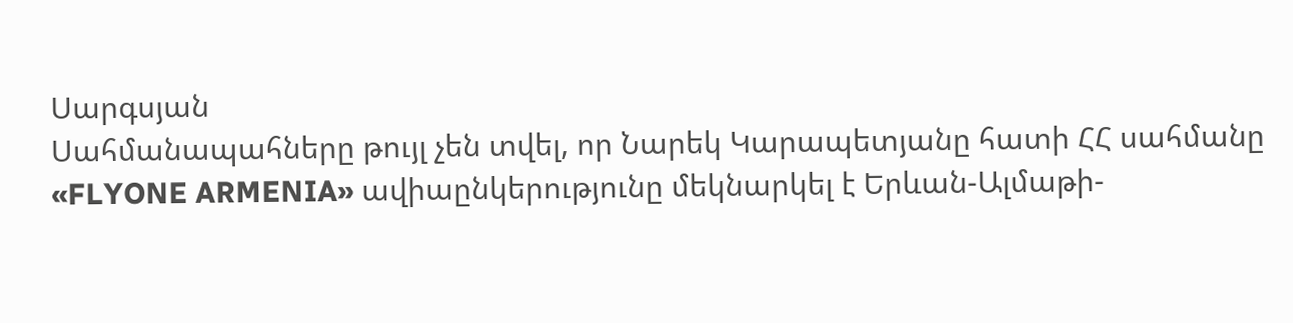Սարգսյան
Սահմանապահները թույլ չեն տվել, որ Նարեկ Կարապետյանը հատի ՀՀ սահմանը
«FLYONE ARMENIA» ավիաընկերությունը մեկնարկել է Երևան-Ալմաթի-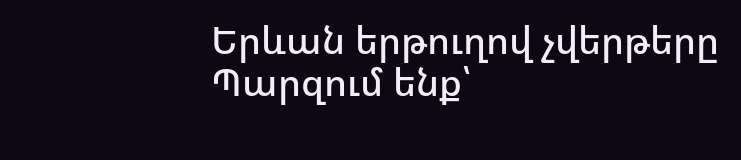Երևան երթուղով չվերթերը
Պարզում ենք՝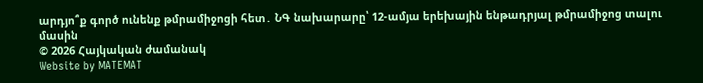արդյո՞ք գործ ունենք թմրամիջոցի հետ․ ՆԳ նախարարը՝ 12-ամյա երեխային ենթադրյալ թմրամիջոց տալու մասին
© 2026 Հայկական ժամանակ
Website by MATEMAT